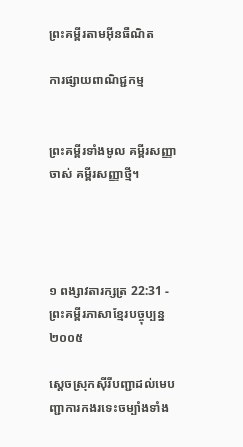ព្រះគម្ពីរតាមអ៊ីនធឺណិត

ការផ្សាយពាណិជ្ជកម្ម


ព្រះគម្ពីរទាំងមូល គម្ពីរសញ្ញាចាស់ គម្ពីរសញ្ញាថ្មី។




១ ពង្សាវ‌តារ‌ក្សត្រ 22:31 - ព្រះគម្ពីរភាសាខ្មែរបច្ចុប្បន្ន ២០០៥

ស្ដេចស្រុកស៊ីរីបញ្ជាដល់មេបញ្ជា‌ការកងរទេះចម្បាំងទាំង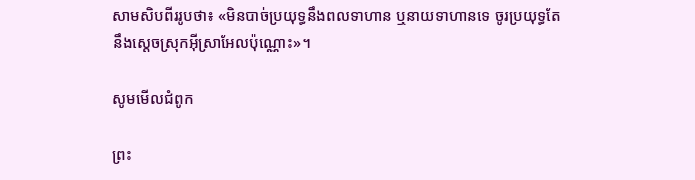សាម‌សិប‌ពីររូបថា៖ «មិនបាច់ប្រយុទ្ធនឹងពលទាហាន ឬនាយទាហានទេ ចូរប្រយុទ្ធតែនឹងស្ដេចស្រុកអ៊ីស្រា‌អែលប៉ុណ្ណោះ»។

សូមមើលជំពូក

ព្រះ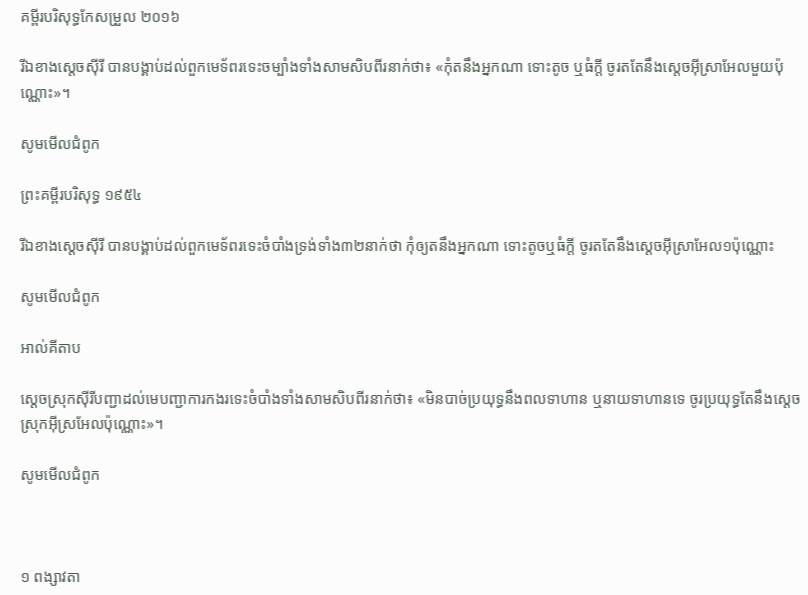គម្ពីរបរិសុទ្ធកែសម្រួល ២០១៦

រីឯខាងស្តេចស៊ីរី បានបង្គាប់ដល់ពួកមេ‌ទ័ពរទេះចម្បាំងទាំងសាមសិបពីរនាក់ថា៖ «កុំតនឹងអ្នកណា ទោះតូច ឬធំក្តី ចូរតតែនឹងស្តេចអ៊ីស្រា‌អែលមួយប៉ុណ្ណោះ»។

សូមមើលជំពូក

ព្រះគម្ពីរបរិសុទ្ធ ១៩៥៤

រីឯខាងស្តេចស៊ីរី បានបង្គាប់ដល់ពួកមេ‌ទ័ពរទេះចំបាំងទ្រង់ទាំង៣២នាក់ថា កុំឲ្យតនឹងអ្នកណា ទោះតូចឬធំក្តី ចូរតតែនឹងស្តេចអ៊ីស្រាអែល១ប៉ុណ្ណោះ

សូមមើលជំពូក

អាល់គីតាប

ស្តេចស្រុកស៊ីរីបញ្ជាដល់មេបញ្ជា‌ការកងរទេះចំបាំងទាំងសាម‌សិប‌ពីរនាក់ថា៖ «មិនបាច់ប្រយុទ្ធនឹងពលទាហាន ឬនាយទាហានទេ ចូរប្រយុទ្ធតែនឹងស្តេចស្រុកអ៊ីស្រ‌អែលប៉ុណ្ណោះ»។

សូមមើលជំពូក



១ ពង្សាវ‌តា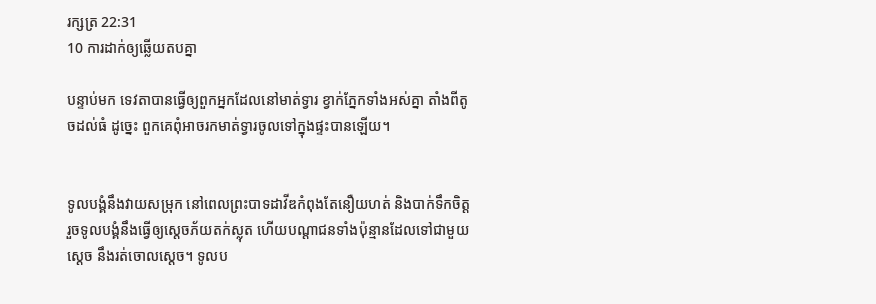រ‌ក្សត្រ 22:31
10 ការដាក់ឲ្យឆ្លើយតបគ្នា

បន្ទាប់មក ទេវតាបានធ្វើឲ្យពួកអ្នកដែលនៅមាត់ទ្វារ ខ្វាក់ភ្នែកទាំងអស់គ្នា តាំងពីតូចដល់ធំ ដូច្នេះ ពួកគេពុំអាចរកមាត់ទ្វារចូលទៅក្នុងផ្ទះបានឡើយ។


ទូលបង្គំនឹងវាយសម្រុក នៅពេលព្រះ‌បាទដាវីឌកំពុងតែនឿយ‌ហត់ និងបាក់ទឹកចិត្ត រួចទូលបង្គំនឹងធ្វើឲ្យស្ដេចភ័យតក់‌ស្លុត ហើយបណ្ដា‌ជនទាំងប៉ុន្មានដែលទៅជាមួយស្ដេច នឹងរត់ចោលស្ដេច។ ទូលប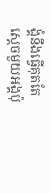ង្គំនឹងធ្វើគុតតែស្ដេចមួយអង្គប៉ុ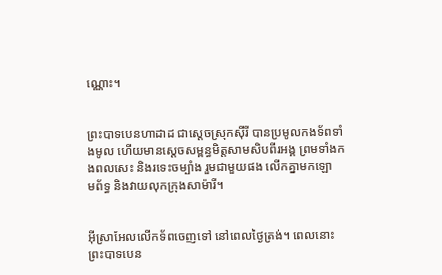ណ្ណោះ។


ព្រះ‌បាទបេនហា‌ដាដ ជាស្ដេចស្រុកស៊ីរី បានប្រមូលកង‌ទ័ពទាំងមូល ហើយមានស្ដេចសម្ពន្ធ‌មិត្តសាម‌សិបពីរអង្គ ព្រមទាំងកង‌ពលសេះ និងរទេះចម្បាំង រួមជាមួយផង លើកគ្នាមកឡោម‌ព័ទ្ធ និងវាយលុកក្រុងសាម៉ារី។


អ៊ីស្រា‌អែលលើកទ័ពចេញទៅ នៅពេលថ្ងៃត្រង់។ ពេលនោះ ព្រះ‌បាទបេន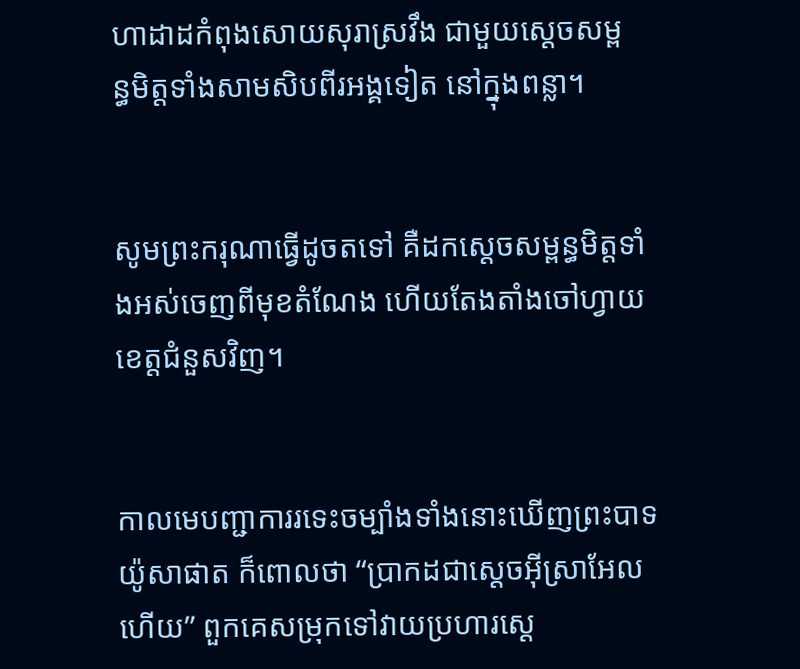ហា‌ដាដកំពុងសោយសុរាស្រវឹង ជាមួយស្ដេចសម្ពន្ធ‌មិត្តទាំងសាម‌សិប‌ពីរអង្គទៀត នៅក្នុងពន្លា។


សូមព្រះ‌ករុណាធ្វើដូចតទៅ គឺដកស្ដេចសម្ពន្ធមិត្តទាំងអស់ចេញពីមុខតំណែង ហើយតែង‌តាំងចៅហ្វាយខេត្តជំនួសវិញ។


កាលមេបញ្ជា‌ការរទេះចម្បាំងទាំងនោះឃើញព្រះ‌បាទយ៉ូសា‌ផាត ក៏ពោលថា “ប្រាកដជាស្ដេចអ៊ីស្រា‌អែលហើយ” ពួកគេសម្រុកទៅវាយប្រហារស្ដេ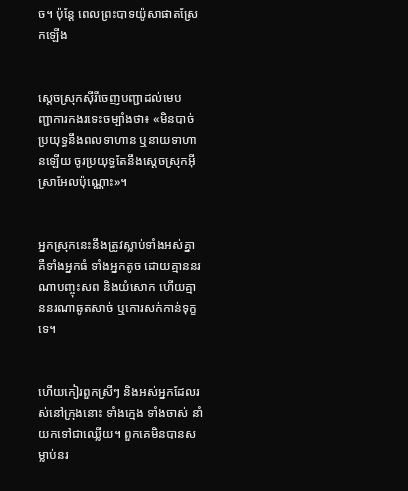ច។ ប៉ុន្តែ ពេលព្រះ‌បាទយ៉ូសា‌ផាតស្រែកឡើង


ស្ដេចស្រុកស៊ីរីចេញបញ្ជាដល់មេបញ្ជា‌ការកងរទេះចម្បាំងថា៖ «មិនបាច់ប្រយុទ្ធនឹងពលទាហាន ឬនាយទាហានឡើយ ចូរប្រយុទ្ធតែនឹងស្ដេចស្រុកអ៊ីស្រា‌អែលប៉ុណ្ណោះ»។


អ្នកស្រុកនេះនឹងត្រូវស្លាប់ទាំងអស់គ្នា គឺទាំងអ្នកធំ ទាំងអ្នកតូច ដោយគ្មាននរណាបញ្ចុះសព និងយំសោក ហើយគ្មាននរណាឆូតសាច់ ឬកោរសក់កាន់ទុក្ខទេ។


ហើយកៀរពួកស្រីៗ និងអស់អ្នកដែលរស់នៅក្រុងនោះ ទាំងក្មេង ទាំងចាស់ នាំយកទៅជាឈ្លើយ។ ពួកគេមិនបានសម្លាប់នរ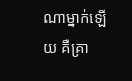ណាម្នាក់ឡើយ គឺគ្រា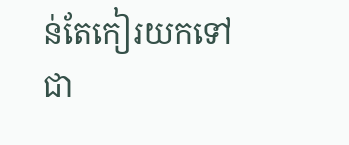ន់តែកៀរយកទៅជា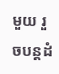មួយ រួចបន្តដំ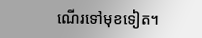ណើរទៅមុខទៀត។